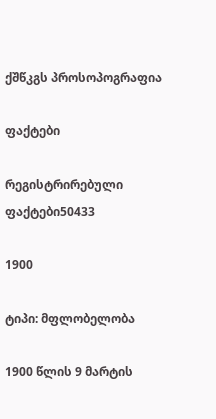ქშწკგს პროსოპოგრაფია

ფაქტები

რეგისტრირებული ფაქტები50433

1900

ტიპი: მფლობელობა

1900 წლის 9 მარტის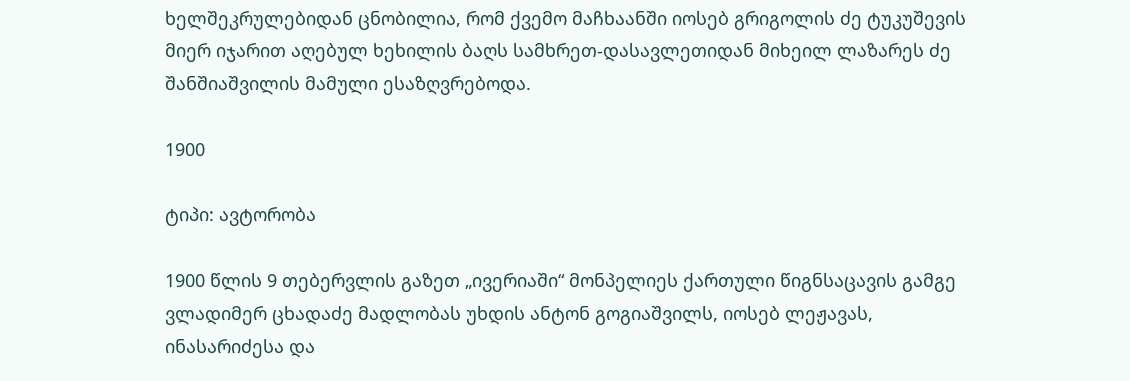ხელშეკრულებიდან ცნობილია, რომ ქვემო მაჩხაანში იოსებ გრიგოლის ძე ტუკუშევის მიერ იჯარით აღებულ ხეხილის ბაღს სამხრეთ-დასავლეთიდან მიხეილ ლაზარეს ძე შანშიაშვილის მამული ესაზღვრებოდა.

1900

ტიპი: ავტორობა

1900 წლის 9 თებერვლის გაზეთ „ივერიაში“ მონპელიეს ქართული წიგნსაცავის გამგე ვლადიმერ ცხადაძე მადლობას უხდის ანტონ გოგიაშვილს, იოსებ ლეჟავას, ინასარიძესა და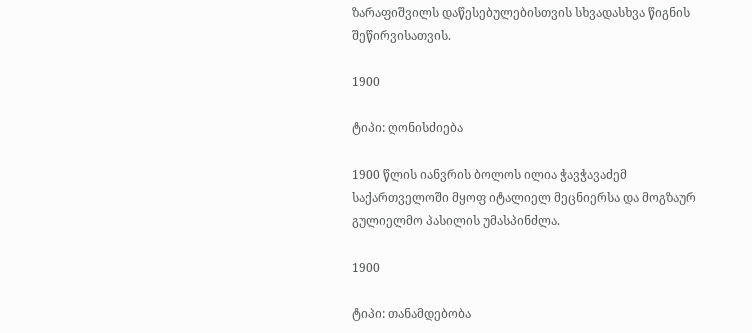ზარაფიშვილს დაწესებულებისთვის სხვადასხვა წიგნის შეწირვისათვის.

1900

ტიპი: ღონისძიება

1900 წლის იანვრის ბოლოს ილია ჭავჭავაძემ საქართველოში მყოფ იტალიელ მეცნიერსა და მოგზაურ გულიელმო პასილის უმასპინძლა.

1900

ტიპი: თანამდებობა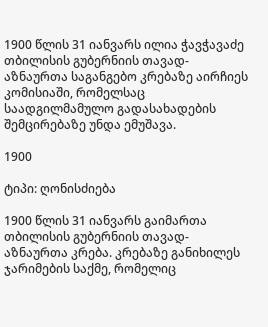1900 წლის 31 იანვარს ილია ჭავჭავაძე თბილისის გუბერნიის თავად-აზნაურთა საგანგებო კრებაზე აირჩიეს კომისიაში, რომელსაც საადგილმამულო გადასახადების შემცირებაზე უნდა ემუშავა.

1900

ტიპი: ღონისძიება

1900 წლის 31 იანვარს გაიმართა თბილისის გუბერნიის თავად-აზნაურთა კრება. კრებაზე განიხილეს ჯარიმების საქმე, რომელიც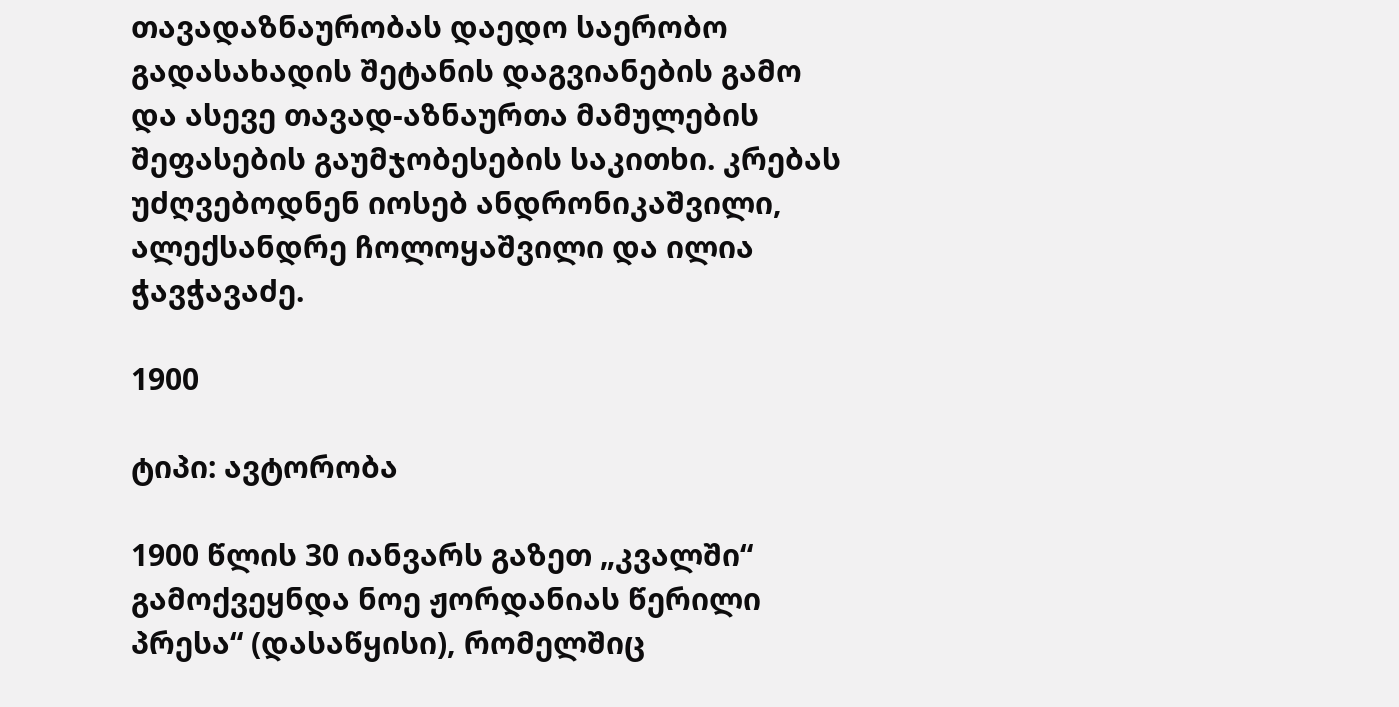თავადაზნაურობას დაედო საერობო გადასახადის შეტანის დაგვიანების გამო და ასევე თავად-აზნაურთა მამულების შეფასების გაუმჯობესების საკითხი. კრებას უძღვებოდნენ იოსებ ანდრონიკაშვილი, ალექსანდრე ჩოლოყაშვილი და ილია ჭავჭავაძე.

1900

ტიპი: ავტორობა

1900 წლის 30 იანვარს გაზეთ „კვალში“ გამოქვეყნდა ნოე ჟორდანიას წერილი პრესა“ (დასაწყისი), რომელშიც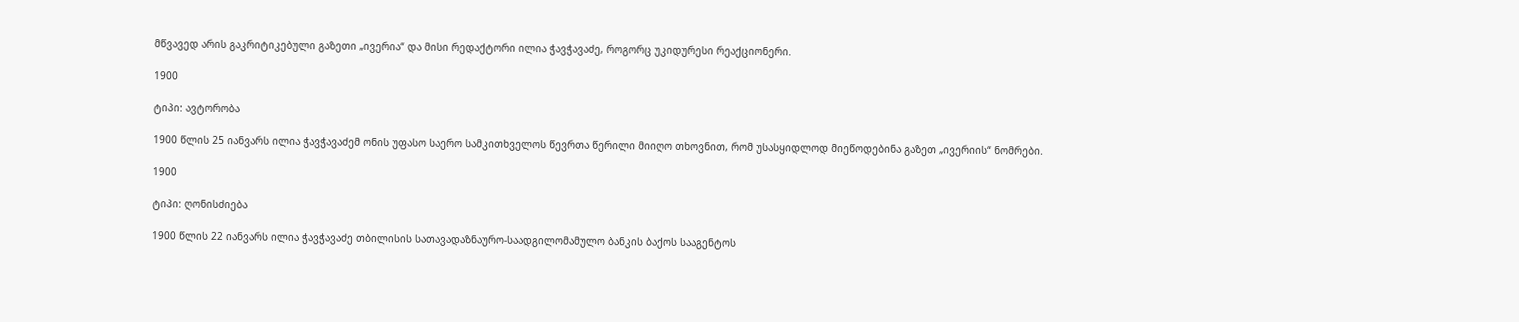მწვავედ არის გაკრიტიკებული გაზეთი „ივერია“ და მისი რედაქტორი ილია ჭავჭავაძე, როგორც უკიდურესი რეაქციონერი.

1900

ტიპი: ავტორობა

1900 წლის 25 იანვარს ილია ჭავჭავაძემ ონის უფასო საერო სამკითხველოს წევრთა წერილი მიიღო თხოვნით, რომ უსასყიდლოდ მიეწოდებინა გაზეთ „ივერიის“ ნომრები.

1900

ტიპი: ღონისძიება

1900 წლის 22 იანვარს ილია ჭავჭავაძე თბილისის სათავადაზნაურო-საადგილომამულო ბანკის ბაქოს სააგენტოს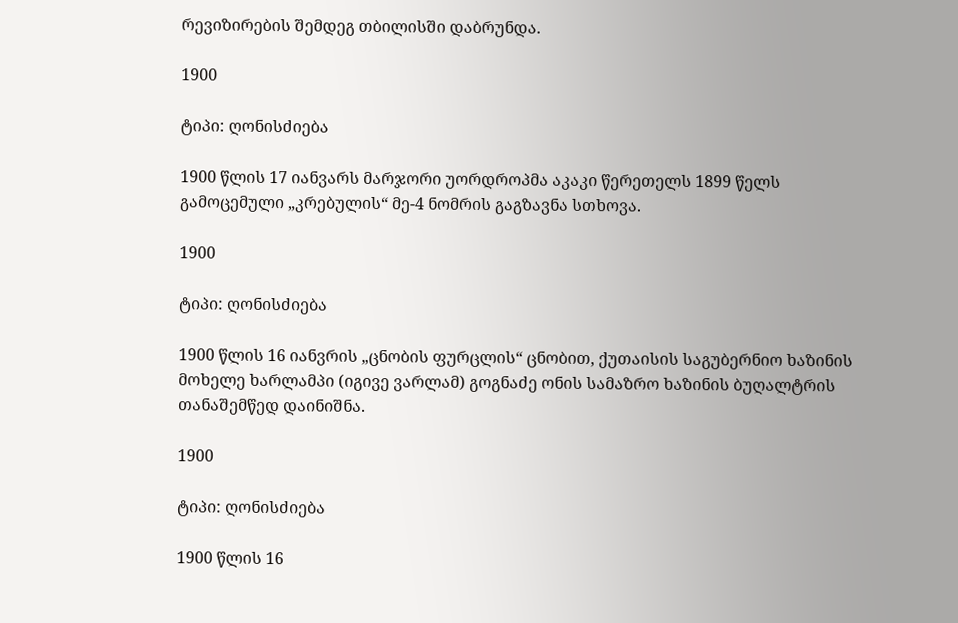რევიზირების შემდეგ თბილისში დაბრუნდა.

1900

ტიპი: ღონისძიება

1900 წლის 17 იანვარს მარჯორი უორდროპმა აკაკი წერეთელს 1899 წელს გამოცემული „კრებულის“ მე-4 ნომრის გაგზავნა სთხოვა.

1900

ტიპი: ღონისძიება

1900 წლის 16 იანვრის „ცნობის ფურცლის“ ცნობით, ქუთაისის საგუბერნიო ხაზინის მოხელე ხარლამპი (იგივე ვარლამ) გოგნაძე ონის სამაზრო ხაზინის ბუღალტრის თანაშემწედ დაინიშნა.

1900

ტიპი: ღონისძიება

1900 წლის 16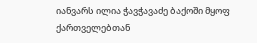იანვარს ილია ჭავჭავაძე ბაქოში მყოფ ქართველებთან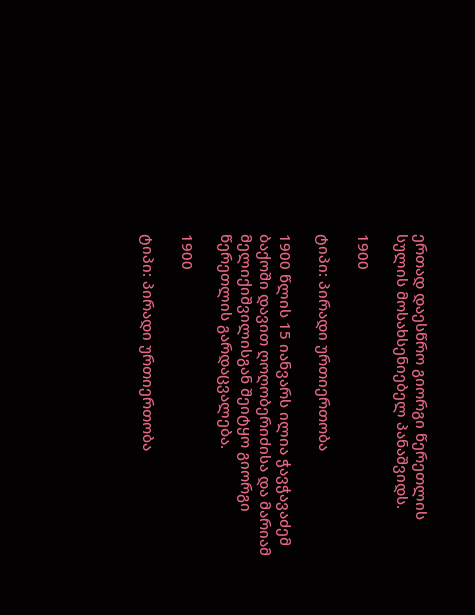ერთად დაესწრო გიორგი წერეთლის სულის მოსახსენიებელ პანაშვიდს.

1900

ტიპი: პირადი ურთიერთობა

1900 წლის 15 იანვარს ილია ჭავჭავაძემ ბაქოში დავით ღოღობერიძისა და მარიამ მელიქიშვილისგან შეიტყო გიორგი წერეთლის გარდაცვალება.

1900

ტიპი: პირადი ურთიერთობა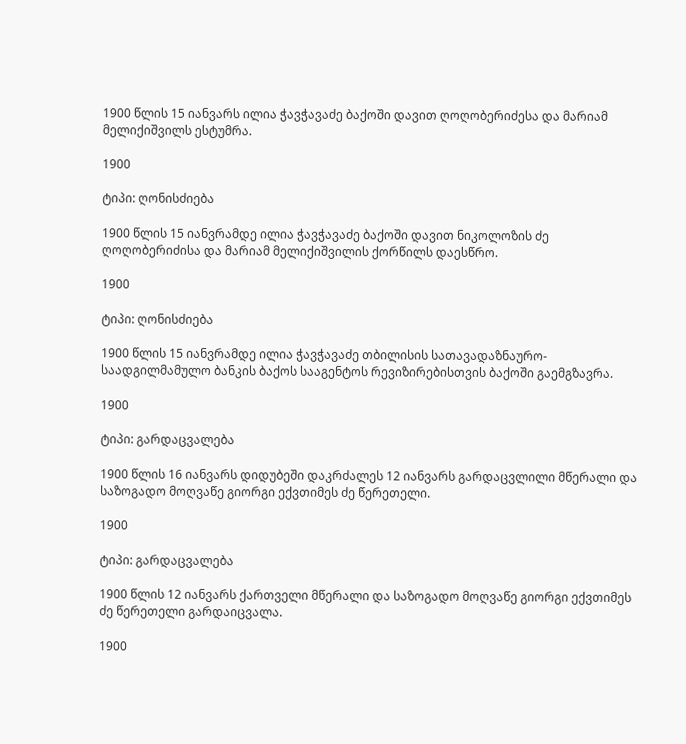1900 წლის 15 იანვარს ილია ჭავჭავაძე ბაქოში დავით ღოღობერიძესა და მარიამ მელიქიშვილს ესტუმრა.

1900

ტიპი: ღონისძიება

1900 წლის 15 იანვრამდე ილია ჭავჭავაძე ბაქოში დავით ნიკოლოზის ძე ღოღობერიძისა და მარიამ მელიქიშვილის ქორწილს დაესწრო.

1900

ტიპი: ღონისძიება

1900 წლის 15 იანვრამდე ილია ჭავჭავაძე თბილისის სათავადაზნაურო-საადგილმამულო ბანკის ბაქოს სააგენტოს რევიზირებისთვის ბაქოში გაემგზავრა.

1900

ტიპი: გარდაცვალება

1900 წლის 16 იანვარს დიდუბეში დაკრძალეს 12 იანვარს გარდაცვლილი მწერალი და საზოგადო მოღვაწე გიორგი ექვთიმეს ძე წერეთელი.

1900

ტიპი: გარდაცვალება

1900 წლის 12 იანვარს ქართველი მწერალი და საზოგადო მოღვაწე გიორგი ექვთიმეს ძე წერეთელი გარდაიცვალა.

1900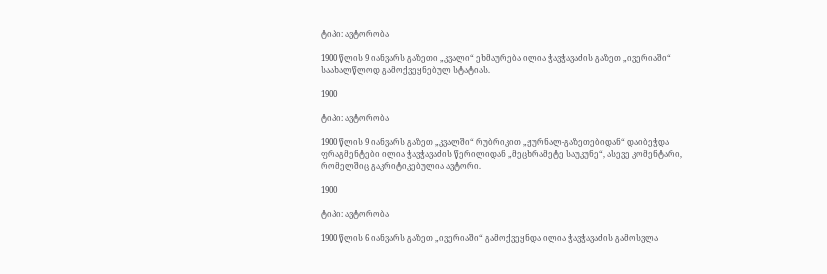ტიპი: ავტორობა

1900 წლის 9 იანვარს გაზეთი „კვალი“ ეხმაურება ილია ჭავჭავაძის გაზეთ „ივერიაში“ საახალწლოდ გამოქვეყნებულ სტატიას.

1900

ტიპი: ავტორობა

1900 წლის 9 იანვარს გაზეთ „კვალში“ რუბრიკით „ჟურნალ-გაზეთებიდან“ დაიბეჭდა ფრაგმენტები ილია ჭავჭავაძის წერილიდან „მეცხრამეტე საუკუნე“, ასევე კომენტარი, რომელშიც გაკრიტიკებულია ავტორი.

1900

ტიპი: ავტორობა

1900 წლის 6 იანვარს გაზეთ „ივერიაში“ გამოქვეყნდა ილია ჭავჭავაძის გამოსვლა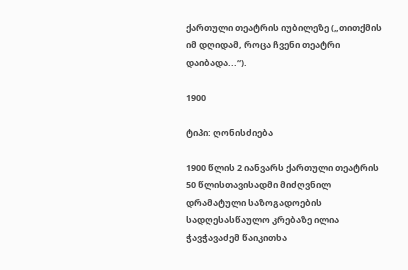ქართული თეატრის იუბილეზე („თითქმის იმ დღიდამ, როცა ჩვენი თეატრი დაიბადა...“).

1900

ტიპი: ღონისძიება

1900 წლის 2 იანვარს ქართული თეატრის 50 წლისთავისადმი მიძღვნილ დრამატული საზოგადოების სადღესასწაულო კრებაზე ილია ჭავჭავაძემ წაიკითხა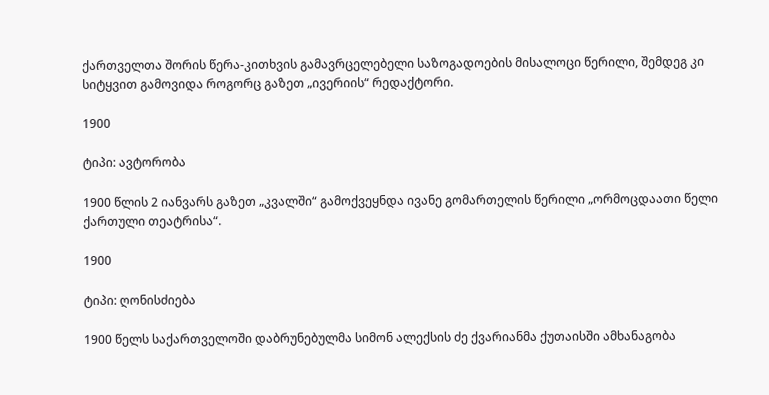ქართველთა შორის წერა-კითხვის გამავრცელებელი საზოგადოების მისალოცი წერილი, შემდეგ კი სიტყვით გამოვიდა როგორც გაზეთ „ივერიის“ რედაქტორი.

1900

ტიპი: ავტორობა

1900 წლის 2 იანვარს გაზეთ „კვალში“ გამოქვეყნდა ივანე გომართელის წერილი „ორმოცდაათი წელი ქართული თეატრისა“.

1900

ტიპი: ღონისძიება

1900 წელს საქართველოში დაბრუნებულმა სიმონ ალექსის ძე ქვარიანმა ქუთაისში ამხანაგობა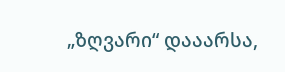„ზღვარი“ დააარსა,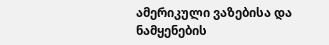ამერიკული ვაზებისა და ნამყენების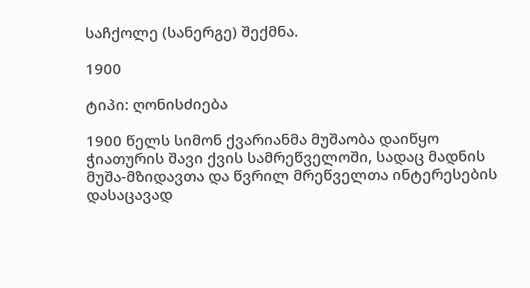საჩქოლე (სანერგე) შექმნა.

1900

ტიპი: ღონისძიება

1900 წელს სიმონ ქვარიანმა მუშაობა დაიწყო ჭიათურის შავი ქვის სამრეწველოში, სადაც მადნის მუშა-მზიდავთა და წვრილ მრეწველთა ინტერესების დასაცავად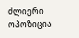ძლიერი ოპოზიცია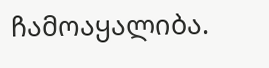ჩამოაყალიბა.